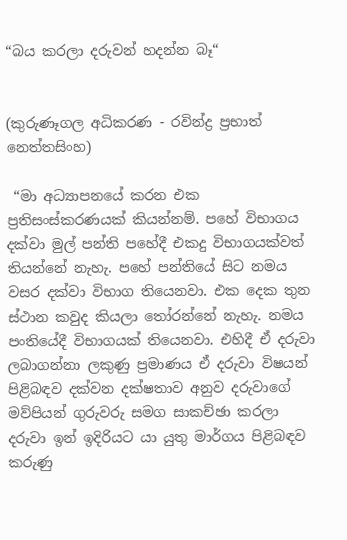“බය කරලා දරුවන් හදන්න බෑ“


(කුරුණෑගල අධිකරණ - රවින්ද්‍ර ප්‍රභාත් නෙත්තසිංහ)

 “මා අධ්‍යාපනයේ කරන එක ප්‍රතිසංස්කරණයක් කියන්නම්. පහේ විභාගය දක්වා මුල් පන්ති පහේදී එකදු විභාගයක්වත් තියන්නේ නැහැ. පහේ පන්තියේ සිට නමය වසර දක්වා විභාග තියෙනවා. එක දෙක තුන ස්ථාන කවුද කියලා තෝරන්නේ නැහැ. නමය පංතියේදී විභාගයක් තියෙනවා. එහිදී ඒ දරුවා ලබාගන්නා ලකුණු ප්‍රමාණය ඒ දරුවා විෂයන් පිළිබඳව දක්වන දක්ෂතාව අනුව දරුවාගේ මව්පියන් ගුරුවරු සමග සාකච්ඡා කරලා දරුවා ඉන් ඉදිරියට යා යුතු මාර්ගය පිළිබඳව කරුණු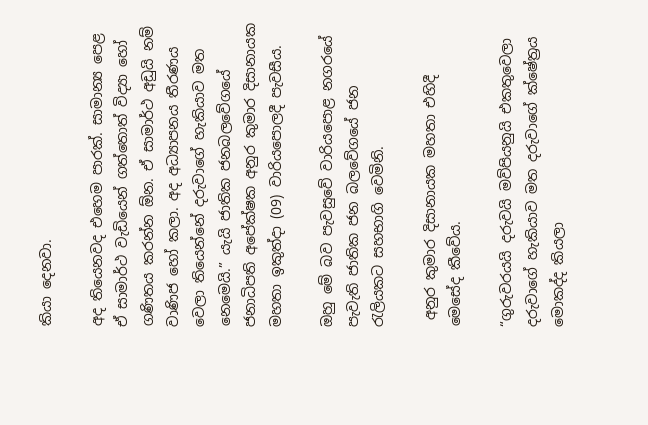කියා දෙනවා.

අද තියෙනවද එහෙම පාරක්. සාමාන්‍ය පෙළ ඒ සාමාර්ථ වැඩියෙන් ගත්තොත් විද්‍යා හෝ ගණිතය කරන්න ඕන. ඒ සාමාර්ථ අඩුයි නම් වාණිජ හෝ කලා. අද අධ්‍යාපනය තීරණය වෙලා තියෙන්නේ දරුවාගේ හැකියාව මත නෙමෙයි.” යැයි ජාතික ජනබලවේගයේ ජනාධිපති අපේක්ෂක අනුර කුමාර දිසානායක මහතා ඉකුත්දා (09) වාරියපොලදී පැවසීය.

ඔහු මේ බව පැවසුවේ වාරියපොළ නගරයේ පැවැති ජාතික ජන බලවේගයේ ජන රැලියකට සහභාගි වෙමිනි.

 අනුර කුමාර දිසානායක මහතා එහිදී මෙසේද කීවේය.

“ගුරුවරයයි දරුවයි මව්පියනුයි එකතුවෙලා දරුවාගේ හැකියාව මත දරුවාගේ ක්ෂේත්‍රය මොකද්ද කියලා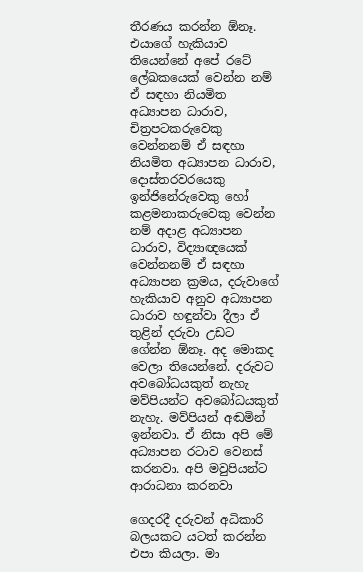තීරණය කරන්න ඕනෑ. එයාගේ හැකියාව තියෙන්නේ අපේ රටේ ලේඛකයෙක් වෙන්න නම් ඒ සඳහා නියමිත අධ්‍යාපන ධාරාව, චිත්‍රපටකරුවෙකු වෙන්නනම් ඒ සඳහා නියමිත අධ්‍යාපන ධාරාව, දොස්තරවරයෙකු ඉන්ජිනේරුවෙකු හෝ කළමනාකරුවෙකු වෙන්න නම් අදාළ අධ්‍යාපන ධාරාව, විද්‍යාඥයෙක් වෙන්නනම් ඒ සඳහා අධ්‍යාපන ක්‍රමය, දරුවාගේ හැකියාව අනුව අධ්‍යාපන ධාරාව හඳුන්වා දීලා ඒ තුළින් දරුවා උඩට ගේන්න ඕනෑ. අද මොකද වෙලා තියෙන්නේ. දරුවට අවබෝධයකුත් නැහැ මව්පියන්ට අවබෝධයකුත් නැහැ. මව්පියන් අඬමින් ඉන්නවා. ඒ නිසා අපි මේ අධ්‍යාපන රටාව වෙනස් කරනවා. අපි මවුපියන්ට ආරාධනා කරනවා

ගෙදරදී දරුවන් අධිකාරි බලයකට යටත් කරන්න එපා කියලා. මා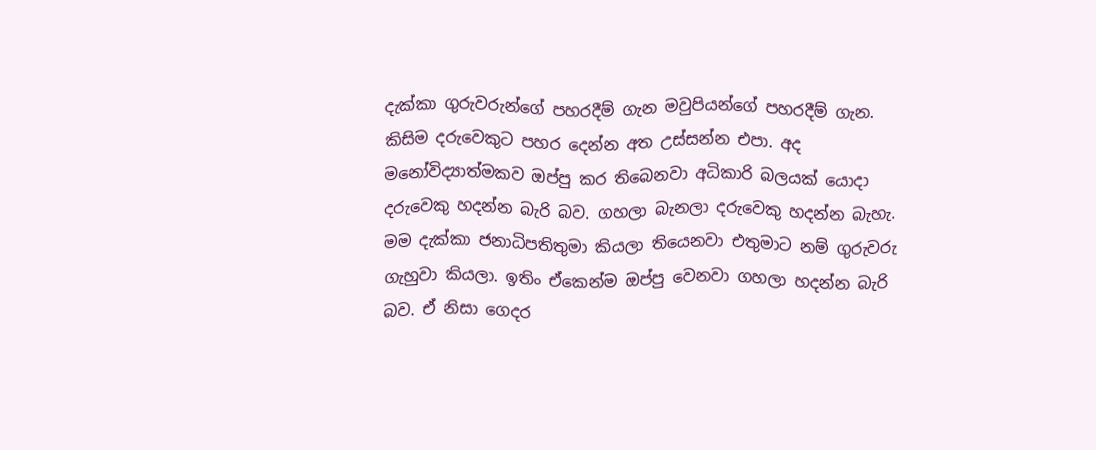දැක්කා ගුරුවරුන්ගේ පහරදීම් ගැන මවුපියන්ගේ පහරදීම් ගැන. කිසිම දරුවෙකුට පහර දෙන්න අත උස්සන්න එපා. අද මනෝවිද්‍යාත්මකව ඔප්පු කර තිබෙනවා අධිකාරි බලයක් යොදා දරුවෙකු හදන්න බැරි බව. ගහලා බැනලා දරුවෙකු හදන්න බැහැ. මම දැක්කා ජනාධිපතිතුමා කියලා තියෙනවා එතුමාට නම් ගුරුවරු ගැහුවා කියලා. ඉතිං ඒකෙන්ම ඔප්පු වෙනවා ගහලා හදන්න බැරි බව. ඒ නිසා ගෙදර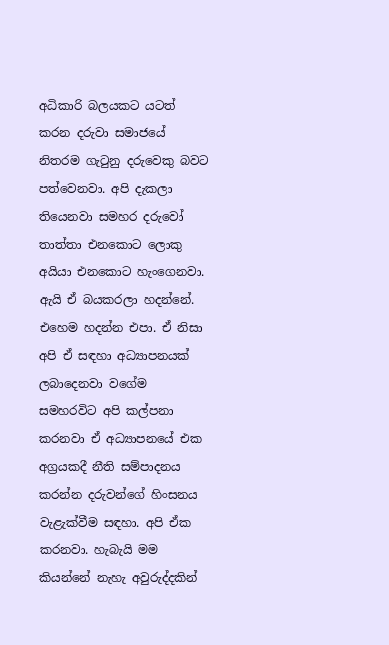අධිකාරි බලයකට යටත් කරන දරුවා සමාජයේ නිතරම ගැටුනු දරුවෙකු බවට පත්වෙනවා. අපි දැකලා තියෙනවා සමහර දරුවෝ තාත්තා එනකොට ලොකු අයියා එනකොට හැංගෙනවා. ඇයි ඒ බයකරලා හදන්නේ. එහෙම හදන්න එපා. ඒ නිසා අපි ඒ සඳහා අධ්‍යාපනයක් ලබාදෙනවා වගේම සමහරවිට අපි කල්පනා කරනවා ඒ අධ්‍යාපනයේ එක අග්‍රයකදී නීති සම්පාදනය කරන්න දරුවන්ගේ හිංසනය වැළැක්වීම සඳහා. අපි ඒක කරනවා. හැබැයි මම කියන්නේ නැහැ අවුරුද්දකින්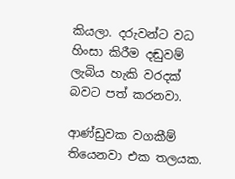කියලා. දරුවන්ට වධ හිංසා කිරීම දඬුවම් ලැබිය හැකි වරදක් බවට පත් කරනවා.

ආණ්ඩුවක වගකීම් තියෙනවා එක තලයක.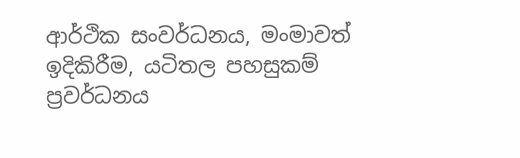ආර්ථික සංවර්ධනය, මංමාවත් ඉදිකිරීම, යටිතල පහසුකම් ප්‍රවර්ධනය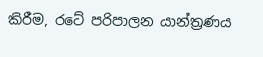කිරීම, රටේ පරිපාලන යාන්ත්‍රණය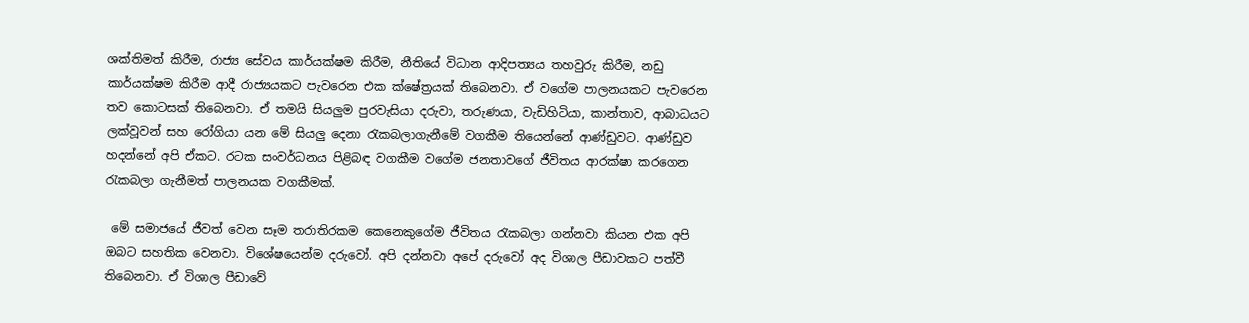ශක්තිමත් කිරීම, රාජ්‍ය සේවය කාර්යක්ෂම කිරීම, නීතියේ විධාන ආදිපත්‍යය තහවුරු කිරීම, නඩු කාර්යක්ෂම කිරීම ආදී රාජ්‍යයකට පැවරෙන එක ක්ෂේත්‍රයක් තිබෙනවා. ඒ වගේම පාලනයකට පැවරෙන තව කොටසක් තිබෙනවා. ඒ තමයි සියලුම පුරවැසියා දරුවා, තරුණයා, වැඩිහිටියා, කාන්තාව, ආබාධයට ලක්වූවන් සහ රෝගියා යන මේ සියලු දෙනා රැකබලාගැනීමේ වගකීම තියෙන්නේ ආණ්ඩුවට. ආණ්ඩුව හදන්නේ අපි ඒකට. රටක සංවර්ධනය පිළිබඳ වගකීම වගේම ජනතාවගේ ජීවිතය ආරක්ෂා කරගෙන රැකබලා ගැනීමත් පාලනයක වගකීමක්.

 මේ සමාජයේ ජීවත් වෙන සෑම තරාතිරකම කෙනෙකුගේම ජීවිතය රැකබලා ගන්නවා කියන එක අපි ඔබට සහතික වෙනවා. විශේෂයෙන්ම දරුවෝ. අපි දන්නවා අපේ දරුවෝ අද විශාල පීඩාවකට පත්වී තිබෙනවා. ඒ විශාල පීඩාවේ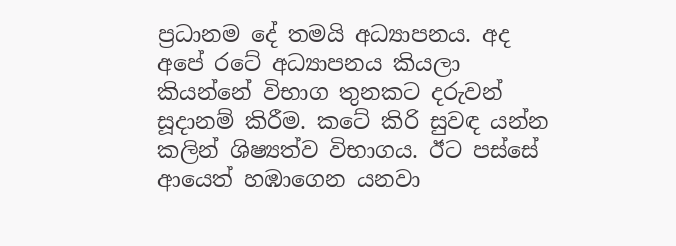ප්‍රධානම දේ තමයි අධ්‍යාපනය. අද අපේ රටේ අධ්‍යාපනය කියලා කියන්නේ විභාග තුනකට දරුවන් සූදානම් කිරීම. කටේ කිරි සුවඳ යන්න කලින් ශිෂ්‍යත්ව විභාගය. ඊට පස්සේ ආයෙත් හඹාගෙන යනවා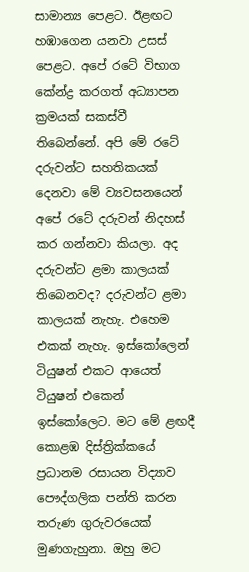සාමාන්‍ය පෙළට. ඊළඟට හඹාගෙන යනවා උසස් පෙළට. අපේ රටේ විභාග කේන්ද්‍ර කරගත් අධ්‍යාපන ක්‍රමයක් සකස්වී තිබෙන්නේ. අපි මේ රටේ දරුවන්ට සහතිකයක් දෙනවා මේ ව්‍යවසනයෙන් අපේ රටේ දරුවන් නිදහස් කර ගන්නවා කියලා. අද දරුවන්ට ළමා කාලයක් තිබෙනවද? දරුවන්ට ළමා කාලයක් නැහැ. එහෙම එකක් නැහැ. ඉස්කෝලෙන් ටියුෂන් එකට ආයෙත් ටියුෂන් එකෙන් ඉස්කෝලෙට. මට මේ ළඟදී කොළඹ දිස්ත්‍රික්කයේ ප්‍රධානම රසායන විද්‍යාව පෞද්ගලික පන්ති කරන තරුණ ගුරුවරයෙක් මුණගැහුනා. ඔහු මට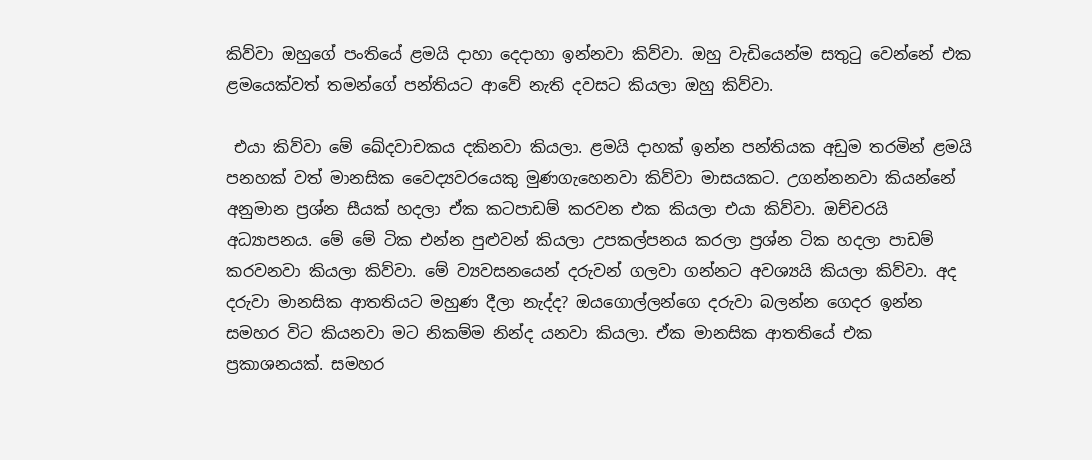කිව්වා ඔහුගේ පංතියේ ළමයි දාහා දෙදාහා ඉන්නවා කිව්වා. ඔහු වැඩියෙන්ම සතුටු වෙන්නේ එක ළමයෙක්වත් තමන්ගේ පන්තියට ආවේ නැති දවසට කියලා ඔහු කිව්වා.

 එයා කිව්වා මේ ඛේදවාචකය දකිනවා කියලා. ළමයි දාහක් ඉන්න පන්තියක අඩුම තරමින් ළමයි පනහක් වත් මානසික වෛද්‍යවරයෙකු මුණගැහෙනවා කිව්වා මාසයකට. උගන්නනවා කියන්නේ අනුමාන ප්‍රශ්න සීයක් හදලා ඒක කටපාඩම් කරවන එක කියලා එයා කිව්වා. ඔච්චරයි අධ්‍යාපනය. මේ මේ ටික එන්න පුළුවන් කියලා උපකල්පනය කරලා ප්‍රශ්න ටික හදලා පාඩම් කරවනවා කියලා කිව්වා. මේ ව්‍යවසනයෙන් දරුවන් ගලවා ගන්නට අවශ්‍යයි කියලා කිව්වා. අද දරුවා මානසික ආතතියට මහුණ දීලා නැද්ද? ඔයගොල්ලන්ගෙ දරුවා බලන්න ගෙදර ඉන්න සමහර විට කියනවා මට නිකම්ම නින්ද යනවා කියලා. ඒක මානසික ආතතියේ එක ප්‍රකාශනයක්. සමහර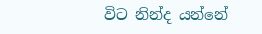විට නින්ද යන්නේ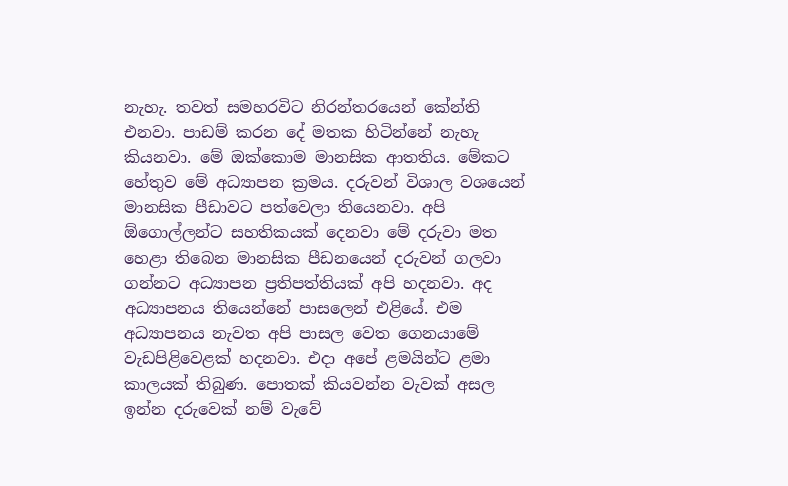නැහැ. තවත් සමහරවිට නිරන්තරයෙන් කේන්ති එනවා. පාඩම් කරන දේ මතක හිටින්නේ නැහැ කියනවා. මේ ඔක්කොම මානසික ආතතිය. මේකට හේතුව මේ අධ්‍යාපන ක්‍රමය. දරුවන් විශාල වශයෙන් මානසික පීඩාවට පත්වෙලා තියෙනවා. අපි ඕගොල්ලන්ට සහතිකයක් දෙනවා මේ දරුවා මත හෙළා තිබෙන මානසික පීඩනයෙන් දරුවන් ගලවා ගන්නට අධ්‍යාපන ප්‍රතිපත්තියක් අපි හදනවා. අද අධ්‍යාපනය තියෙන්නේ පාසලෙන් එළියේ. එම අධ්‍යාපනය නැවත අපි පාසල වෙත ගෙනයාමේ වැඩපිළිවෙළක් හදනවා. එදා අපේ ළමයින්ට ළමා කාලයක් තිබුණ. පොතක් කියවන්න වැවක් අසල ඉන්න දරුවෙක් නම් වැවේ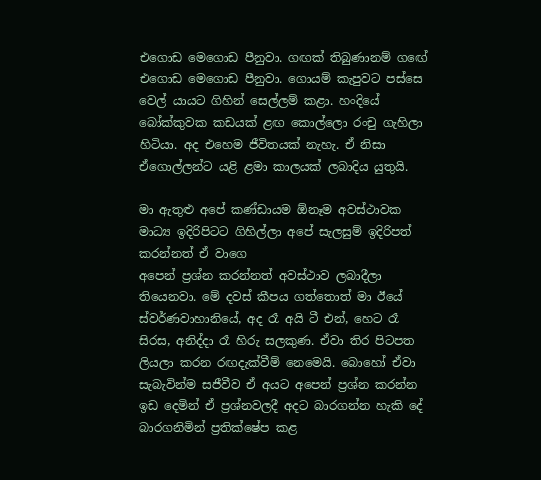එගොඩ මෙගොඩ පීනුවා. ගඟක් තිබුණානම් ගඟේ එගොඩ මෙගොඩ පීනුවා. ගොයම් කැපුවට පස්සෙ වෙල් යායට ගිහින් සෙල්ලම් කළා. හංදියේ බෝක්කුවක කඩයක් ළඟ කොල්ලො රංචු ගැහිලා හිටියා. අද එහෙම ජීවිතයක් නැහැ. ඒ නිසා ඒගොල්ලන්ට යළි ළමා කාලයක් ලබාදිය යුතුයි.

මා ඇතුළු අපේ කණ්ඩායම ඕනෑම අවස්ථාවක මාධ්‍ය ඉදිරිපිටට ගිහිල්ලා අපේ සැලසුම් ඉදිරිපත් කරන්නත් ඒ වාගෙ
අපෙන් ප්‍රශ්න කරන්නත් අවස්ථාව ලබාදීලා තියෙනවා. මේ දවස් කීපය ගත්තොත් මා ඊයේ ස්වර්ණවාහානියේ, අද රෑ අයි ටී එන්, හෙට රෑ සිරස, අනිද්දා රෑ හිරු සලකුණ. ඒවා තිර පිටපත ලියලා කරන රඟදැක්වීම් නෙමෙයි. බොහෝ ඒවා සැබැවින්ම සජීවීව ඒ අයට අපෙන් ප්‍රශ්න කරන්න ඉඩ දෙමින් ඒ ප්‍රශ්නවලදී අදට බාරගන්න හැකි දේ බාරගනිමින් ප්‍රතික්ෂේප කළ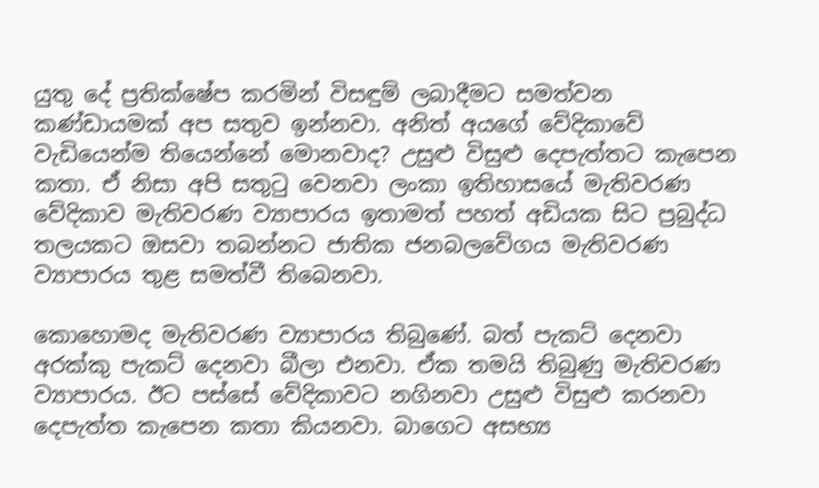යුතු දේ ප්‍රතික්ෂේප කරමින් විසඳුම් ලබාදීමට සමත්වන කණ්ඩායමක් අප සතුව ඉන්නවා. අනිත් අයගේ වේදිකාවේ වැඩියෙන්ම තියෙන්නේ මොනවාද? උසුළු විසුළු දෙපැත්තට කැපෙන කතා. ඒ නිසා අපි සතුටු වෙනවා ලංකා ඉතිහාසයේ මැතිවරණ වේදිකාව මැතිවරණ ව්‍යාපාරය ඉතාමත් පහත් අඩියක සිට ප්‍රබුද්ධ තලයකට ඔසවා තබන්නට ජාතික ජනබලවේගය මැතිවරණ ව්‍යාපාරය තුළ සමත්වී තිබෙනවා.

කොහොමද මැතිවරණ ව්‍යාපාරය තිබුණේ. බත් පැකට් දෙනවා අරක්කු පැකට් දෙනවා බීලා එනවා. ඒක තමයි තිබුණු මැතිවරණ ව්‍යාපාරය. ඊට පස්සේ වේදිකාවට නගිනවා උසුළු විසුළු කරනවා දෙපැත්ත කැපෙන කතා කියනවා. බාගෙට අසභ්‍ය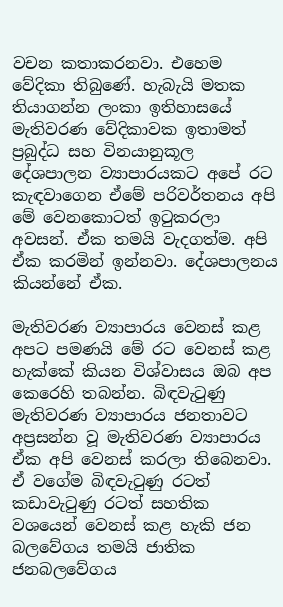වචන කතාකරනවා. එහෙම වේදිකා තිබුණේ. හැබැයි මතක තියාගන්න ලංකා ඉතිහාසයේ මැතිවරණ වේදිකාවක ඉතාමත් ප්‍රබුද්ධ සහ විනයානුකූල දේශපාලන ව්‍යාපාරයකට අපේ රට කැඳවාගෙන ඒමේ පරිවර්තනය අපි මේ වෙනකොටත් ඉටුකරලා අවසන්. ඒක තමයි වැදගත්ම. අපි ඒක කරමින් ඉන්නවා. දේශපාලනය කියන්නේ ඒක.

මැතිවරණ ව්‍යාපාරය වෙනස් කළ අපට පමණයි මේ රට වෙනස් කළ හැක්කේ කියන විශ්වාසය ඔබ අප කෙරෙහි තබන්න. බිඳවැටුණු මැතිවරණ ව්‍යාපාරය ජනතාවට අප්‍රසන්න වූ මැතිවරණ ව්‍යාපාරය ඒක අපි වෙනස් කරලා තිබෙනවා. ඒ වගේම බිඳවැටුණු රටත් කඩාවැටුණු රටත් සහතික වශයෙන් වෙනස් කළ හැකි ජන බලවේගය තමයි ජාතික ජනබලවේගය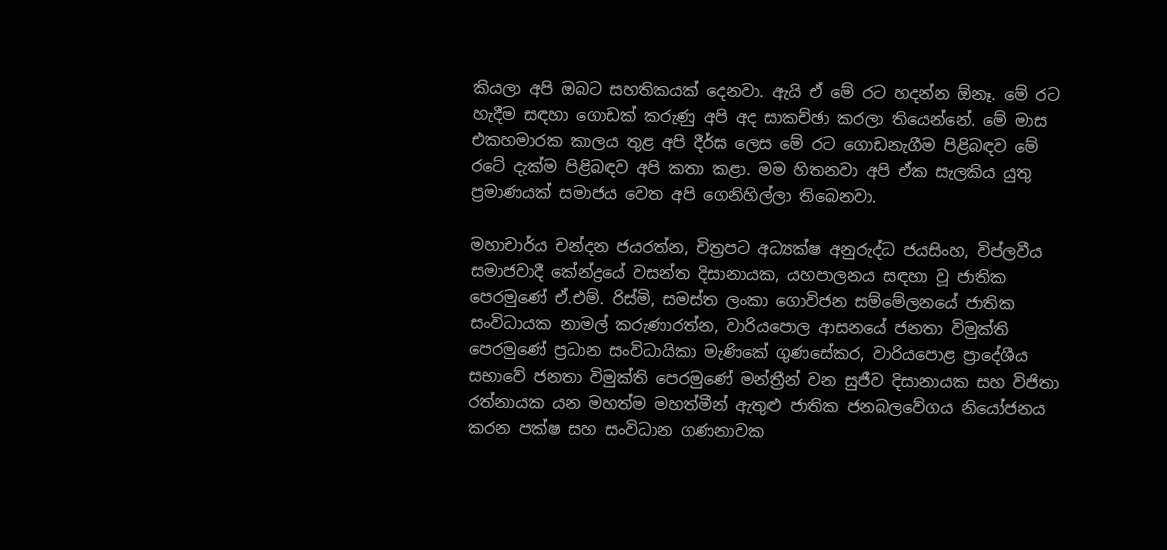කියලා අපි ඔබට සහතිකයක් දෙනවා. ඇයි ඒ මේ රට හදන්න ඕනෑ. මේ රට හැදීම සඳහා ගොඩක් කරුණු අපි අද සාකච්ඡා කරලා තියෙන්නේ. මේ මාස එකහමාරක කාලය තුළ අපි දීර්ඝ ලෙස මේ රට ගොඩනැගීම පිළිබඳව මේ රටේ දැක්ම පිළිබඳව අපි කතා කළා. මම හිතනවා අපි ඒක සැලකිය යුතු ප්‍රමාණයක් සමාජය වෙත අපි ගෙනිහිල්ලා තිබෙනවා.

මහාචාර්ය චන්දන ජයරත්න, චිත්‍රපට අධ්‍යක්ෂ අනුරුද්ධ ජයසිංහ, විප්ලවීය සමාජවාදී කේන්ද්‍රයේ වසන්ත දිසානායක, යහපාලනය සඳහා වූ ජාතික පෙරමුණේ ඒ.එම්. රිස්මි, සමස්ත ලංකා ගොවිජන සම්මේලනයේ ජාතික සංවිධායක නාමල් කරුණාරත්න, වාරියපොල ආසනයේ ජනතා විමුක්ති පෙරමුණේ ප්‍රධාන සංවිධායිකා මැණිකේ ගුණසේකර, වාරියපොළ ප්‍රාදේශීය සභාවේ ජනතා විමුක්ති පෙරමුණේ මන්ත්‍රීන් වන සුජීව දිසානායක සහ විජිතා රත්නායක යන මහත්ම මහත්මීන් ඇතුළු ජාතික ජනබලවේගය නියෝජනය කරන පක්ෂ සහ සංවිධාන ගණනාවක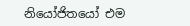නියෝජිතයෝ එම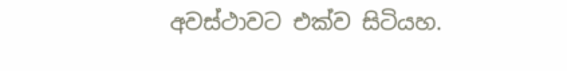අවස්ථාවට එක්ව සිටියහ.